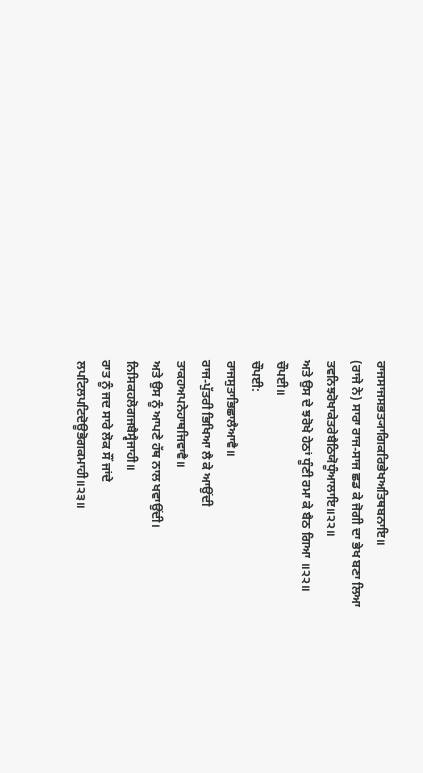ਰਾਜਸਾਜਸਭਤ੍ਯਾਗਿਕਰਿਭੇਖਅਤਿਥਬਨਾਇ॥
(ਰਾਜੇ ਨੇ) ਸਾਰਾ ਰਾਜ-ਸਾਜ ਛਡ ਕੇ ਜੋਗੀ ਦਾ ਭੇਖ ਬਣਾ ਲਿਆ
ਤਵਨਿਝਰੋਖਾਕੇਤਰੇਬੈਠਿਯੋਧੂੰਆਲਾਇ॥੨੨॥
ਅਤੇ ਉਸ ਦੇ ਝਰੋਖੇ ਹੇਠਾਂ ਧੂੰਣੀ ਰਮਾ ਕੇ ਬੈਠ ਗਿਆ ॥੨੨॥
ਚੌਪਈ॥
ਚੌਪਈ:
ਰਾਜਸੁਤਾਭਿਛਾਲੈਆਵੈ॥
ਰਾਜ-ਪੁੱਤਰੀ ਭਿਖਿਆ ਲੈ ਕੇ ਆਉਂਦੀ
ਤਾਕਹਅਪਨੇਹਾਥਜਿਵਾਵੈ॥
ਅਤੇ ਉਸ ਨੂੰ ਆਪਣੇ ਹੱਥ ਨਾਲ ਖਵਾਉਂਦੀ।
ਨਿਸਿਕਹਲੋਗਜਬੈਸ੍ਵੈਜਾਹੀ॥
ਰਾਤ ਨੂੰ ਜਦ ਸਾਰੇ ਲੋਕ ਸੌਂ ਜਾਂਦੇ
ਲਪਟਿਲਪਟਿਦੋਊਭੋਗਕਮਾਹੀ॥੨੩॥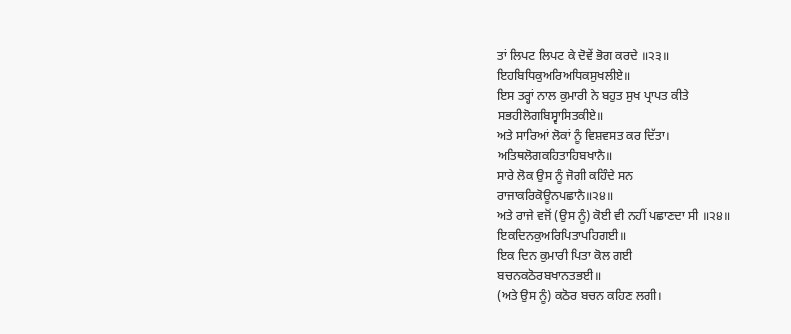ਤਾਂ ਲਿਪਟ ਲਿਪਟ ਕੇ ਦੋਵੇਂ ਭੋਗ ਕਰਦੇ ॥੨੩॥
ਇਹਬਿਧਿਕੁਅਰਿਅਧਿਕਸੁਖਲੀਏ॥
ਇਸ ਤਰ੍ਹਾਂ ਨਾਲ ਕੁਮਾਰੀ ਨੇ ਬਹੁਤ ਸੁਖ ਪ੍ਰਾਪਤ ਕੀਤੇ
ਸਭਹੀਲੋਗਬਿਸ੍ਵਾਸਿਤਕੀਏ॥
ਅਤੇ ਸਾਰਿਆਂ ਲੋਕਾਂ ਨੂੰ ਵਿਸ਼ਵਸਤ ਕਰ ਦਿੱਤਾ।
ਅਤਿਥਲੋਗਕਹਿਤਾਹਿਬਖਾਨੈ॥
ਸਾਰੇ ਲੋਕ ਉਸ ਨੂੰ ਜੋਗੀ ਕਹਿੰਦੇ ਸਨ
ਰਾਜਾਕਰਿਕੋਊਨਪਛਾਨੈ॥੨੪॥
ਅਤੇ ਰਾਜੇ ਵਜੋਂ (ਉਸ ਨੂੰ) ਕੋਈ ਵੀ ਨਹੀਂ ਪਛਾਣਦਾ ਸੀ ॥੨੪॥
ਇਕਦਿਨਕੁਅਰਿਪਿਤਾਪਹਿਗਈ॥
ਇਕ ਦਿਨ ਕੁਮਾਰੀ ਪਿਤਾ ਕੋਲ ਗਈ
ਬਚਨਕਠੋਰਬਖਾਨਤਭਈ॥
(ਅਤੇ ਉਸ ਨੂੰ) ਕਠੋਰ ਬਚਨ ਕਹਿਣ ਲਗੀ।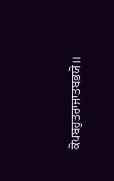ਕੋਪਬਹੁਤਰਾਜਾਤਬਭਯੋ॥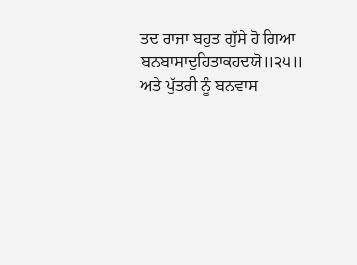ਤਦ ਰਾਜਾ ਬਹੁਤ ਗੁੱਸੇ ਹੋ ਗਿਆ
ਬਨਬਾਸਾਦੁਹਿਤਾਕਹਦਯੋ॥੨੫॥
ਅਤੇ ਪੁੱਤਰੀ ਨੂੰ ਬਨਵਾਸ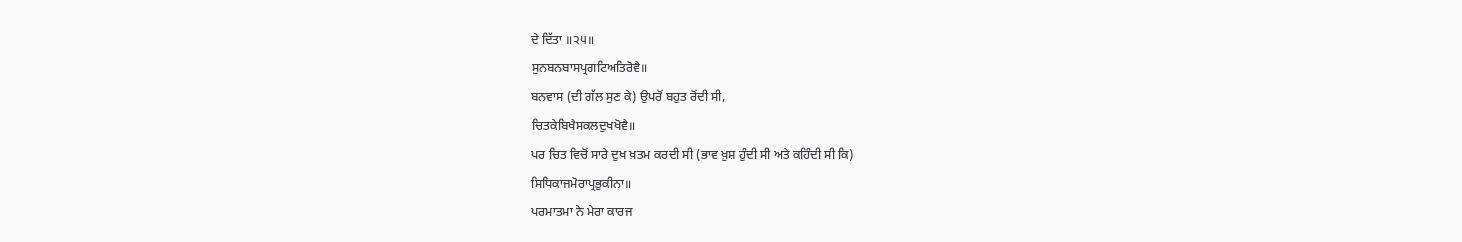ਦੇ ਦਿੱਤਾ ॥੨੫॥
ਸੁਨਬਨਬਾਸਪ੍ਰਗਟਿਅਤਿਰੋਵੈ॥
ਬਨਵਾਸ (ਦੀ ਗੱਲ ਸੁਣ ਕੇ) ਉਪਰੋਂ ਬਹੁਤ ਰੋਂਦੀ ਸੀ,
ਚਿਤਕੇਬਿਖੈਸਕਲਦੁਖਖੋਵੈ॥
ਪਰ ਚਿਤ ਵਿਚੋਂ ਸਾਰੇ ਦੁਖ ਖ਼ਤਮ ਕਰਦੀ ਸੀ (ਭਾਵ ਖ਼ੁਸ਼ ਹੁੰਦੀ ਸੀ ਅਤੇ ਕਹਿੰਦੀ ਸੀ ਕਿ)
ਸਿਧਿਕਾਜਮੋਰਾਪ੍ਰਭੁਕੀਨਾ॥
ਪਰਮਾਤਮਾ ਨੇ ਮੇਰਾ ਕਾਰਜ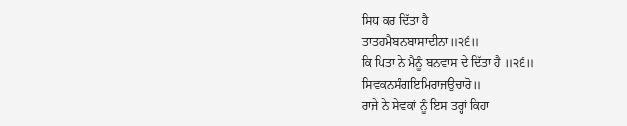ਸਿਧ ਕਰ ਦਿੱਤਾ ਹੈ
ਤਾਤਹਮੈਬਨਬਾਸਾਦੀਨਾ॥੨੬॥
ਕਿ ਪਿਤਾ ਨੇ ਮੈਨੂੰ ਬਨਵਾਸ ਦੇ ਦਿੱਤਾ ਹੈ ॥੨੬॥
ਸਿਵਕਨਸੰਗਇਮਿਰਾਜਉਚਾਰੋ॥
ਰਾਜੇ ਨੇ ਸੇਵਕਾਂ ਨੂੰ ਇਸ ਤਰ੍ਹਾਂ ਕਿਹਾ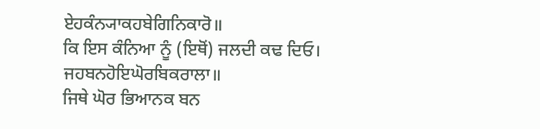ਏਹਕੰਨ੍ਯਾਕਹਬੇਗਿਨਿਕਾਰੋ॥
ਕਿ ਇਸ ਕੰਨਿਆ ਨੂੰ (ਇਥੋਂ) ਜਲਦੀ ਕਢ ਦਿਓ।
ਜਹਬਨਹੋਇਘੋਰਬਿਕਰਾਲਾ॥
ਜਿਥੇ ਘੋਰ ਭਿਆਨਕ ਬਨ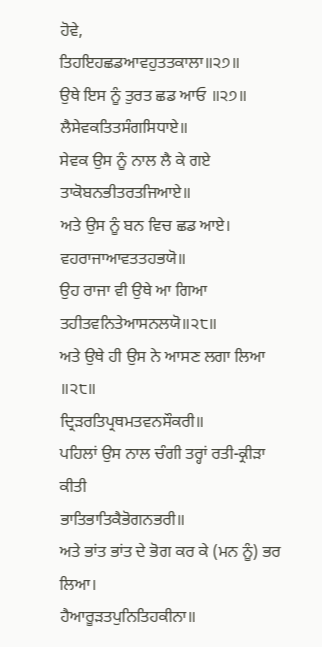ਹੋਵੇ,
ਤਿਹਇਹਛਡਆਵਹੁਤਤਕਾਲਾ॥੨੭॥
ਉਥੇ ਇਸ ਨੂੰ ਤੁਰਤ ਛਡ ਆਓ ॥੨੭॥
ਲੈਸੇਵਕਤਿਤਸੰਗਸਿਧਾਏ॥
ਸੇਵਕ ਉਸ ਨੂੰ ਨਾਲ ਲੈ ਕੇ ਗਏ
ਤਾਕੋਬਨਭੀਤਰਤਜਿਆਏ॥
ਅਤੇ ਉਸ ਨੂੰ ਬਨ ਵਿਚ ਛਡ ਆਏ।
ਵਹਰਾਜਾਆਵਤਤਹਭਯੋ॥
ਉਹ ਰਾਜਾ ਵੀ ਉਥੇ ਆ ਗਿਆ
ਤਹੀਤਵਨਿਤੇਆਸਨਲਯੋ॥੨੮॥
ਅਤੇ ਉਥੇ ਹੀ ਉਸ ਨੇ ਆਸਣ ਲਗਾ ਲਿਆ ॥੨੮॥
ਦ੍ਰਿੜਰਤਿਪ੍ਰਥਮਤਵਨਸੌਕਰੀ॥
ਪਹਿਲਾਂ ਉਸ ਨਾਲ ਚੰਗੀ ਤਰ੍ਹਾਂ ਰਤੀ-ਕ੍ਰੀੜਾ ਕੀਤੀ
ਭਾਤਿਭਾਤਿਕੈਭੋਗਨਭਰੀ॥
ਅਤੇ ਭਾਂਤ ਭਾਂਤ ਦੇ ਭੋਗ ਕਰ ਕੇ (ਮਨ ਨੂੰ) ਭਰ ਲਿਆ।
ਹੈਆਰੂੜਤਪੁਨਿਤਿਹਕੀਨਾ॥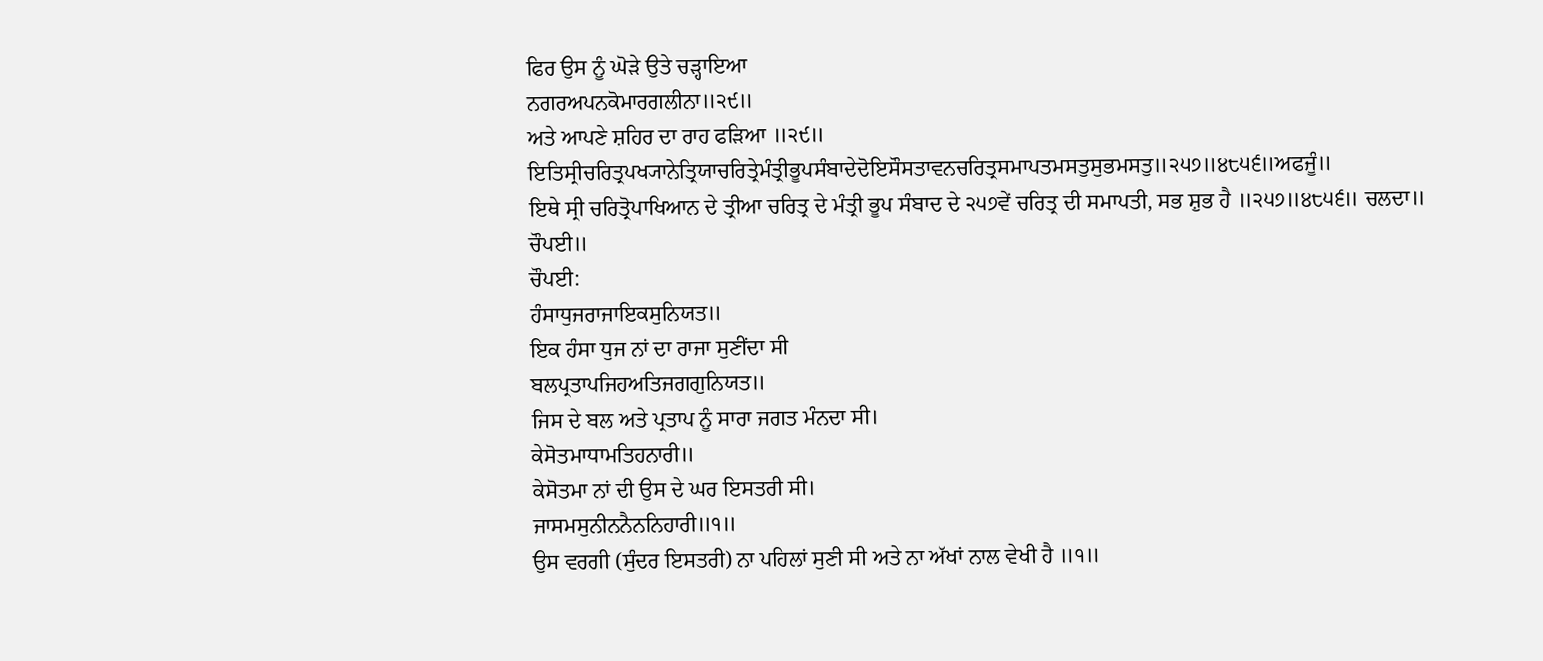ਫਿਰ ਉਸ ਨੂੰ ਘੋੜੇ ਉਤੇ ਚੜ੍ਹਾਇਆ
ਨਗਰਅਪਨਕੋਮਾਰਗਲੀਨਾ॥੨੯॥
ਅਤੇ ਆਪਣੇ ਸ਼ਹਿਰ ਦਾ ਰਾਹ ਫੜਿਆ ॥੨੯॥
ਇਤਿਸ੍ਰੀਚਰਿਤ੍ਰਪਖ੍ਯਾਨੇਤ੍ਰਿਯਾਚਰਿਤ੍ਰੇਮੰਤ੍ਰੀਭੂਪਸੰਬਾਦੇਦੋਇਸੌਸਤਾਵਨਚਰਿਤ੍ਰਸਮਾਪਤਮਸਤੁਸੁਭਮਸਤੁ॥੨੫੭॥੪੮੫੬॥ਅਫਜੂੰ॥
ਇਥੇ ਸ੍ਰੀ ਚਰਿਤ੍ਰੋਪਾਖਿਆਨ ਦੇ ਤ੍ਰੀਆ ਚਰਿਤ੍ਰ ਦੇ ਮੰਤ੍ਰੀ ਭੂਪ ਸੰਬਾਦ ਦੇ ੨੫੭ਵੇਂ ਚਰਿਤ੍ਰ ਦੀ ਸਮਾਪਤੀ, ਸਭ ਸ਼ੁਭ ਹੈ ॥੨੫੭॥੪੮੫੬॥ ਚਲਦਾ॥
ਚੌਪਈ॥
ਚੌਪਈ:
ਹੰਸਾਧੁਜਰਾਜਾਇਕਸੁਨਿਯਤ॥
ਇਕ ਹੰਸਾ ਧੁਜ ਨਾਂ ਦਾ ਰਾਜਾ ਸੁਣੀਂਦਾ ਸੀ
ਬਲਪ੍ਰਤਾਪਜਿਹਅਤਿਜਗਗੁਨਿਯਤ॥
ਜਿਸ ਦੇ ਬਲ ਅਤੇ ਪ੍ਰਤਾਪ ਨੂੰ ਸਾਰਾ ਜਗਤ ਮੰਨਦਾ ਸੀ।
ਕੇਸੋਤਮਾਧਾਮਤਿਹਨਾਰੀ॥
ਕੇਸੋਤਮਾ ਨਾਂ ਦੀ ਉਸ ਦੇ ਘਰ ਇਸਤਰੀ ਸੀ।
ਜਾਸਮਸੁਨੀਨਨੈਨਨਿਹਾਰੀ॥੧॥
ਉਸ ਵਰਗੀ (ਸੁੰਦਰ ਇਸਤਰੀ) ਨਾ ਪਹਿਲਾਂ ਸੁਣੀ ਸੀ ਅਤੇ ਨਾ ਅੱਖਾਂ ਨਾਲ ਵੇਖੀ ਹੈ ॥੧॥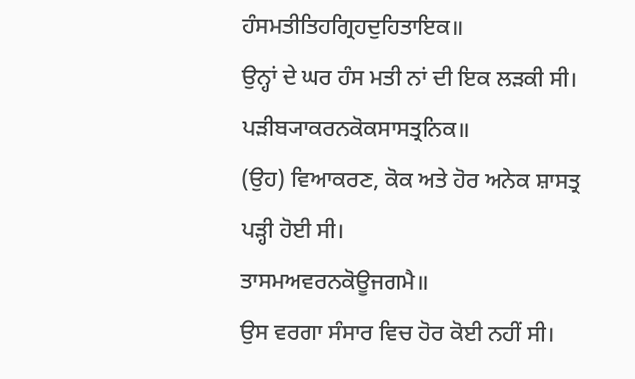ਹੰਸਮਤੀਤਿਹਗ੍ਰਿਹਦੁਹਿਤਾਇਕ॥
ਉਨ੍ਹਾਂ ਦੇ ਘਰ ਹੰਸ ਮਤੀ ਨਾਂ ਦੀ ਇਕ ਲੜਕੀ ਸੀ।
ਪੜੀਬ੍ਯਾਕਰਨਕੋਕਸਾਸਤ੍ਰਨਿਕ॥
(ਉਹ) ਵਿਆਕਰਣ, ਕੋਕ ਅਤੇ ਹੋਰ ਅਨੇਕ ਸ਼ਾਸਤ੍ਰ ਪੜ੍ਹੀ ਹੋਈ ਸੀ।
ਤਾਸਮਅਵਰਨਕੋਊਜਗਮੈ॥
ਉਸ ਵਰਗਾ ਸੰਸਾਰ ਵਿਚ ਹੋਰ ਕੋਈ ਨਹੀਂ ਸੀ।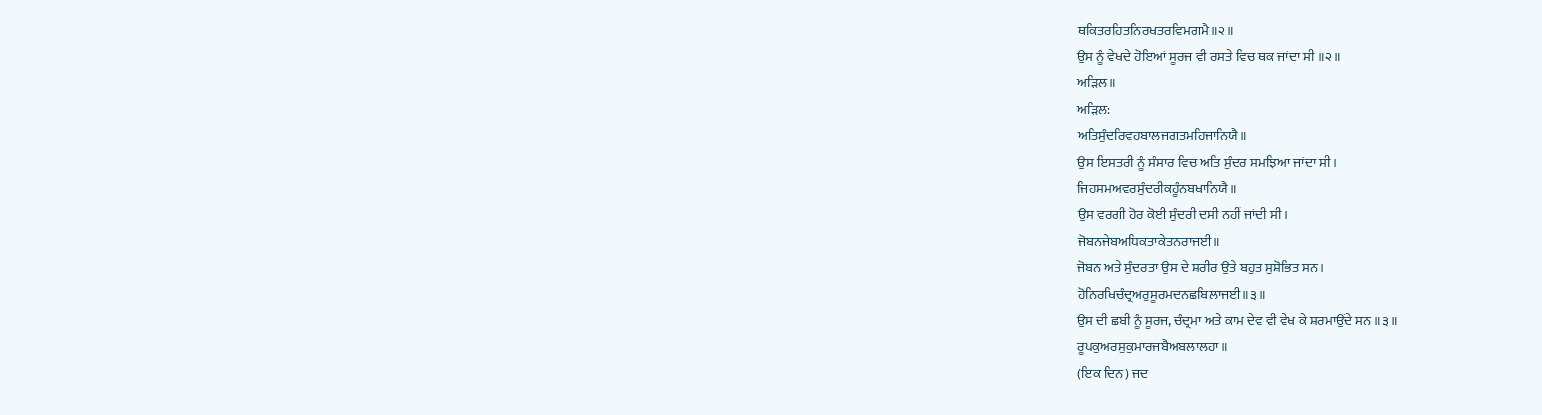ਥਕਿਤਰਹਿਤਨਿਰਖਤਰਵਿਮਗਮੈ॥੨॥
ਉਸ ਨੂੰ ਵੇਖਦੇ ਹੋਇਆਂ ਸੂਰਜ ਵੀ ਰਸਤੇ ਵਿਚ ਥਕ ਜਾਂਦਾ ਸੀ ॥੨॥
ਅੜਿਲ॥
ਅੜਿਲ:
ਅਤਿਸੁੰਦਰਿਵਹਬਾਲਜਗਤਮਹਿਜਾਨਿਯੈ॥
ਉਸ ਇਸਤਰੀ ਨੂੰ ਸੰਸਾਰ ਵਿਚ ਅਤਿ ਸੁੰਦਰ ਸਮਝਿਆ ਜਾਂਦਾ ਸੀ।
ਜਿਹਸਮਅਵਰਸੁੰਦਰੀਕਹੂੰਨਬਖਾਨਿਯੈ॥
ਉਸ ਵਰਗੀ ਹੋਰ ਕੋਈ ਸੁੰਦਰੀ ਦਸੀ ਨਹੀਂ ਜਾਂਦੀ ਸੀ।
ਜੋਬਨਜੇਬਅਧਿਕਤਾਕੇਤਨਰਾਜਈ॥
ਜੋਬਨ ਅਤੇ ਸੁੰਦਰਤਾ ਉਸ ਦੇ ਸ਼ਰੀਰ ਉਤੇ ਬਹੁਤ ਸੁਸ਼ੋਭਿਤ ਸਨ।
ਹੋਨਿਰਖਿਚੰਦ੍ਰਅਰੁਸੂਰਮਦਨਛਬਿਲਾਜਈ॥੩॥
ਉਸ ਦੀ ਛਬੀ ਨੂੰ ਸੂਰਜ, ਚੰਦ੍ਰਮਾ ਅਤੇ ਕਾਮ ਦੇਵ ਵੀ ਵੇਖ ਕੇ ਸ਼ਰਮਾਉਂਦੇ ਸਨ ॥੩॥
ਰੂਪਕੁਅਰਸੁਕੁਮਾਰਜਬੈਅਬਲਾਲਹਾ॥
(ਇਕ ਦਿਨ) ਜਦ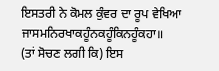ਇਸਤਰੀ ਨੇ ਕੋਮਲ ਕੁੰਵਰ ਦਾ ਰੂਪ ਵੇਖਿਆ
ਜਾਸਮਨਿਰਖਾਕਹੂੰਨਕਹੂੰਕਿਨਹੂੰਕਹਾ॥
(ਤਾਂ ਸੋਚਣ ਲਗੀ ਕਿ) ਇਸ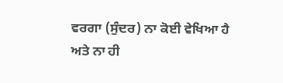ਵਰਗਾ (ਸੁੰਦਰ) ਨਾ ਕੋਈ ਵੇਖਿਆ ਹੈ ਅਤੇ ਨਾ ਹੀ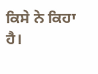ਕਿਸੇ ਨੇ ਕਿਹਾ ਹੈ।